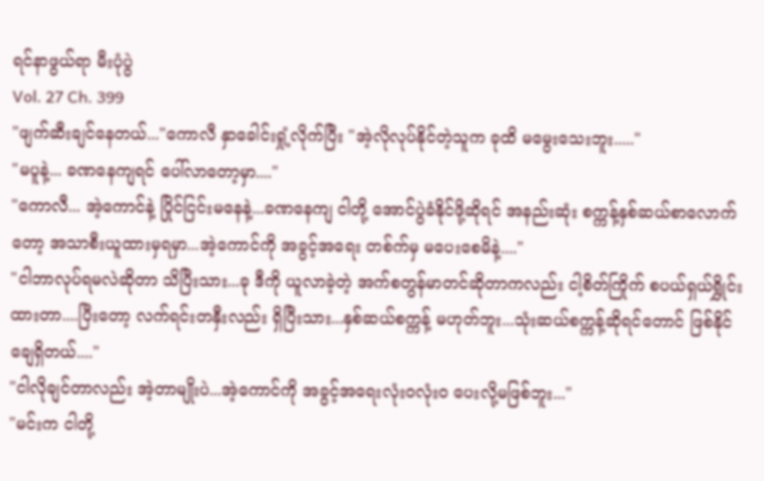ရင်နာဖွယ်ရာ မီးပုံပွဲ
Vol. 27 Ch. 399
"ဖျက်ဆီးချင်နေတယ်..."ကောလီ နှာခေါင်းရှုံ့လိုက်ပြီး "အဲ့လိုလုပ်နိုင်တဲ့သူက ခုထိ မမွေးသေးဘူး....."
"မပူနဲ့... ခဏနေကျရင် ပေါ်လာတော့မှာ...."
"ကောလီ... အဲ့ကောင်နဲ့ ပြိုင်ငြင်းမနေနဲ့...ခဏနေကျ ငါတို့ အောင်ပွဲခံနိုင်ဖို့ဆိုရင် အနည်းဆုံး စက္ကန့်နှစ်ဆယ်စာလောက်တော့ အသာစီးယူထားမှရမှာ...အဲ့ကောင်ကို အခွင့်အရေး တစ်က်မှ မပေးစေမိနဲ့...."
"ငါဘာလုပ်ရမလဲဆိုတာ သိပြီးသား...ခု ဒီကို ယူလာခဲ့တဲ့ အက်စတွန်မာတင်ဆိုတာကလည်း ငါ့စိတ်ကြိုက် စပယ်ရှယ်ရွှိုင်းထားတာ....ပြီးတော့ လက်ရင်းတနှီးလည်း ရှိပြီးသား...နှစ်ဆယ်စက္ကန့် မဟုတ်ဘူး...သုံးဆယ်စက္ကန့်ဆိုရင်တောင် ဖြစ်နိုင်ချေရှိတယ်...."
"ငါလိုချင်တာလည်း အဲ့တာမျိုးပဲ...အဲ့ကောင်ကို အခွင့်အရေးလုံး၀လုံး၀ ပေးလို့မဖြစ်ဘူး..."
"မင်းက ငါတို့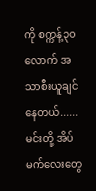ကို စက္ကန့်၃၀လောက် အသာစီးယူချင်နေတယ်......မင်းတို့ အိပ်မက်လေးတွေ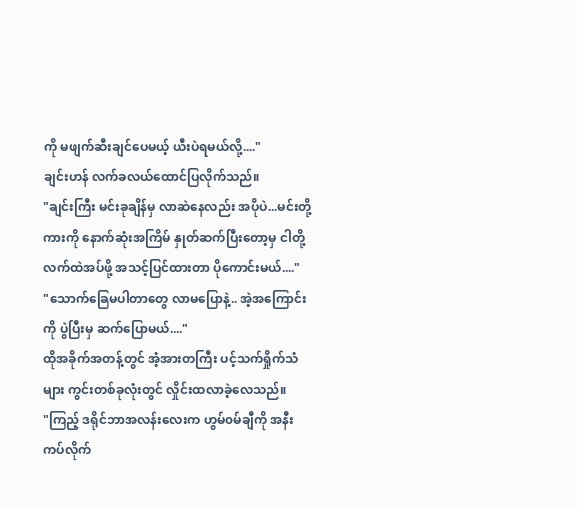ကို မဖျက်ဆီးချင်ပေမယ့် ယီးပဲရမယ်လို့...."
ချင်းဟန် လက်ခလယ်ထောင်ပြလိုက်သည်။
"ချင်းကြီး မင်းခုချိန်မှ လာဆဲနေလည်း အပိုပဲ...မင်းတို့ကားကို နောက်ဆုံးအကြိမ် နှုတ်ဆက်ပြီးတော့မှ ငါတို့လက်ထဲအပ်ဖို့ အသင့်ပြင်ထားတာ ပိုကောင်းမယ်...."
"သောက်ခြေမပါတာတွေ လာမပြောနဲ့.. အဲ့အကြောင်းကို ပွဲပြီးမှ ဆက်ပြောမယ်...."
ထိုအခိုက်အတန့်တွင် အံ့အားတကြီး ပင့်သက်ရှိုက်သံများ ကွင်းတစ်ခုလုံးတွင် လှိုင်းထလာခဲ့လေသည်။
"ကြည့် ဒရိုင်ဘာအလန်းလေးက ဟွမ်၀မ်ချီကို အနီးကပ်လိုက်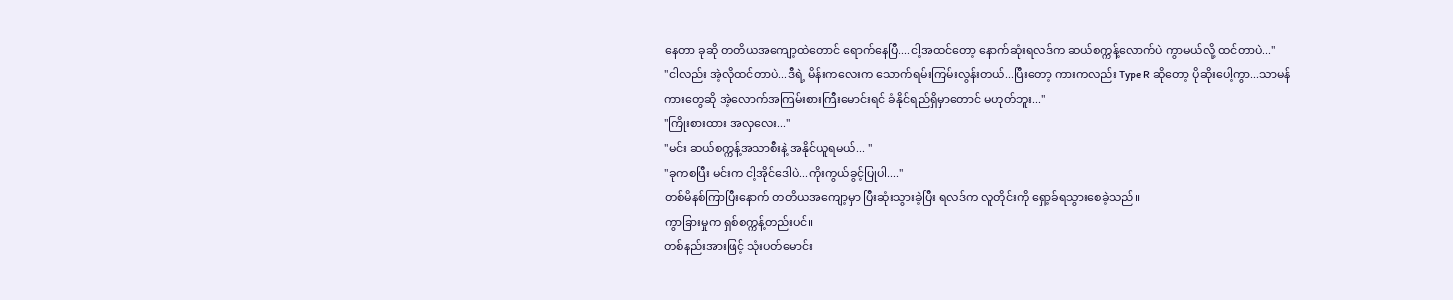နေတာ ခုဆို တတိယအကျော့ထဲတောင် ရောက်နေပြီ....ငါ့အထင်တော့ နောက်ဆုံးရလဒ်က ဆယ်စက္ကန့်လောက်ပဲ ကွာမယ်လို့ ထင်တာပဲ..."
"ငါလည်း အဲ့လိုထင်တာပဲ...ဒီရဲ့ မိန်းကလေးက သောက်ရမ်းကြမ်းလွန်းတယ်...ပြီးတော့ ကားကလည်း Type R ဆိုတော့ ပိုဆိုးပေါ့ကွာ...သာမန်ကားတွေဆို အဲ့လောက်အကြမ်းစားကြီးမောင်းရင် ခံနိုင်ရည်ရှိမှာတောင် မဟုတ်ဘူး..."
"ကြိုးစားထား အလှလေး..."
"မင်း ဆယ်စက္ကန့်အသာစီးနဲ့ အနိုင်ယူရမယ်... "
"ခုကစပြီး မင်းက ငါ့အိုင်ဒေါပဲ...ကိုးကွယ်ခွင့်ပြုပါ...."
တစ်မိနစ်ကြာပြီးနောက် တတိယအကျော့မှာ ပြီးဆုံးသွားခဲ့ပြီး ရလဒ်က လူတိုင်းကို ရှော့ခ်ရသွားစေခဲ့သည်။
ကွာခြားမှုက ရှစ်စက္ကန့်တည်းပင်။
တစ်နည်းအားဖြင့် သုံးပတ်မောင်း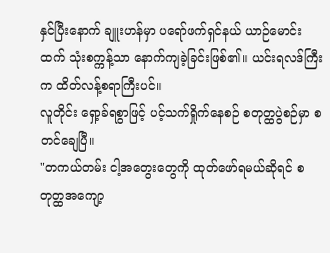နှင်ပြီးနောက် ချူးဟန်မှာ ပရော်ဖက်ရှင်နယ် ယာဉ်မောင်းထက် သုံးစက္ကန့်သာ နောက်ကျခဲ့ခြင်းဖြစ်၏။ ယင်းရလဒ်ကြီးက ထိတ်လန့်စရာကြီးပင်။
လူတိုင်း ရှော့ခ်ရစွာဖြင့် ပင့်သက်ရှိုက်နေစဉ် စတုတ္ထပွဲစဉ်မှာ စတင်ချေပြီ။
"တကယ်တမ်း ငါ့အတွေးတွေကို ထုတ်ဖော်ရမယ်ဆိုရင် စတုတ္ထအကျော့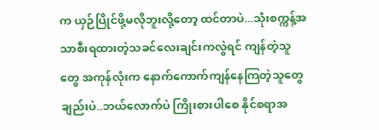က ယှဉ်ပြိုင်ဖို့မလိုဘူးလို့တော့ ထင်တာပဲ...သုံးစက္ကန့်အသာစီးရထားတဲ့သခင်လေးချင်းကလွဲရင် ကျန်တဲ့သူတွေ အကုန်လုံးက နောက်ကောက်ကျန်နေကြတဲ့သူတွေချည်းပဲ..ဘယ်လောက်ပဲ ကြိုးစားပါစေ နိုင်စရာအ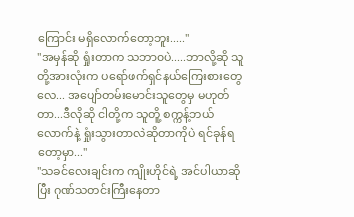ကြောင်း မရှိလောက်တော့ဘူး....."
"အမှန်ဆို ရှုံးတာက သဘာ၀ပဲ.....ဘာလို့ဆို သူတို့အားလုံးက ပရော်ဖက်ရှင်နယ်ကြေးစားတွေလေ... အပျော်တမ်းမောင်းသူတွေမှ မဟုတ်တာ...ဒီလိုဆို ငါတို့က သူတိူ့ စက္ကန့်ဘယ်လောက်နဲ့ ရှုံးသွားတာလဲဆိုတာကိုပဲ ရင်ခုန်ရတော့မှာ..."
"သခင်လေးချင်းက ကျိုးဟိုင်ရဲ့ အင်ပါယာဆိုပြီး ဂုဏ်သတင်းကြီးနေတာ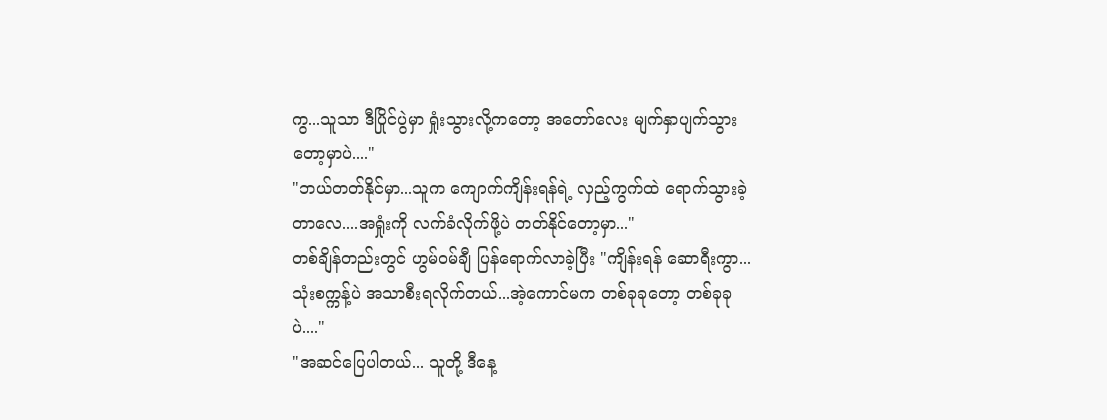ကွ...သူသာ ဒီပြိုင်ပွဲမှာ ရှုံးသွားလို့ကတော့ အတော်လေး မျက်နှာပျက်သွားတော့မှာပဲ...."
"ဘယ်တတ်နိုင်မှာ...သူက ကျောက်ကျိန်းရန်ရဲ့ လှည့်ကွက်ထဲ ရောက်သွားခဲ့တာလေ....အရှုံးကို လက်ခံလိုက်ဖို့ပဲ တတ်နိုင်တော့မှာ..."
တစ်ချိန်တည်းတွင် ဟွမ်၀မ်ချီ ပြန်ရောက်လာခဲ့ပြီး "ကျိန်းရန် ဆောရီးကွာ...သုံးစက္ကန့်ပဲ အသာစီးရလိုက်တယ်...အဲ့ကောင်မက တစ်ခုခုတော့ တစ်ခုခုပဲ...."
"အဆင်ပြေပါတယ်... သူတို့ ဒီနေ့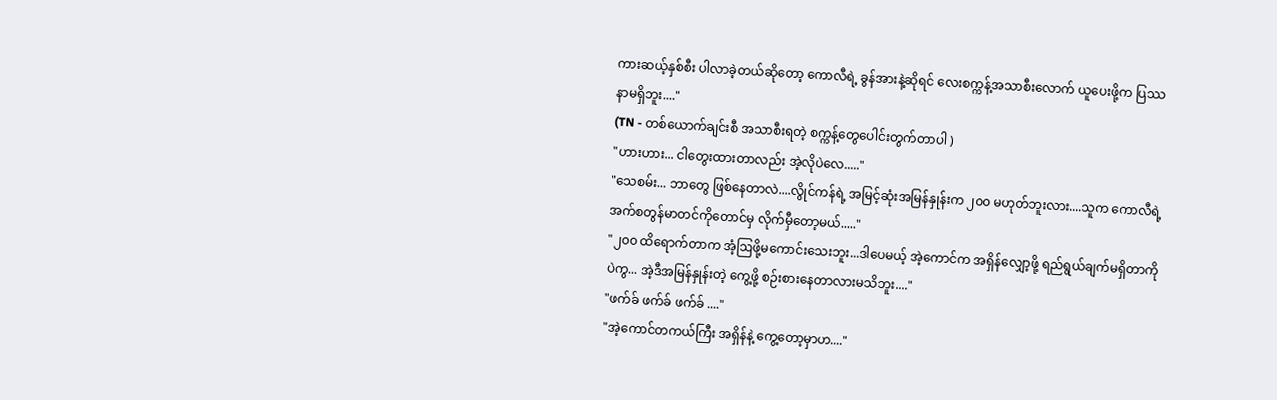ကားဆယ့်နှစ်စီး ပါလာခဲ့တယ်ဆိုတော့ ကောလီရဲ့ ခွန်အားနဲ့ဆိုရင် လေးစက္ကန့်အသာစီးလောက် ယူပေးဖို့က ပြဿနာမရှိဘူး...."
(TN - တစ်ယောက်ချင်းစီ အသာစီးရတဲ့ စက္ကန့်တွေပေါင်းတွက်တာပါ )
"ဟားဟား... ငါတွေးထားတာလည်း အဲ့လိုပဲလေ....."
"သေစမ်း... ဘာတွေ ဖြစ်နေတာလဲ....လွိုင်ကန်ရဲ့ အမြင့်ဆုံးအမြန်နှုန်းက ၂၀၀ မဟုတ်ဘူးလား....သူက ကောလီရဲ့ အက်စတွန်မာတင်ကိုတောင်မှ လိုက်မှီတော့မယ်....."
"၂၀၀ ထိရောက်တာက အံ့ဩဖို့မကောင်းသေးဘူး...ဒါပေမယ့် အဲ့ကောင်က အရှိန်လျှော့ဖို့ ရည်ရွယ်ချက်မရှိတာကိုပဲကွ... အဲ့ဒီအမြန်နှုန်းတဲ့ ကွေ့ဖို့ စဉ်းစားနေတာလားမသိဘူး...."
"ဖက်ခ် ဖက်ခ် ဖက်ခ် ...."
"အဲ့ကောင်တကယ်ကြီး အရှိန်နဲ့ ကွေ့တော့မှာဟ...."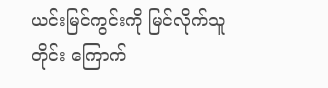ယင်းမြင်ကွင်းကို မြင်လိုက်သူတိုင်း ကြောက်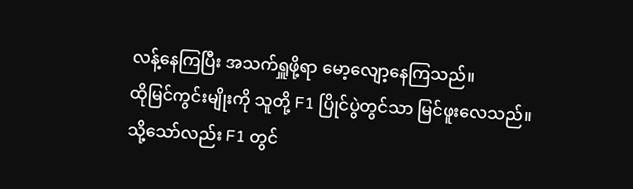လန့်နေကြပြီး အသက်ရှူဖို့ရာ မော့လျော့နေကြသည်။
ထိုမြင်ကွင်းမျိုးကို သူတို့ F1 ပြိုင်ပွဲတွင်သာ မြင်ဖူးလေသည်။ သို့သော်လည်း F1 တွင်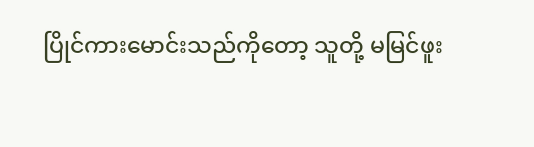ပြိုင်ကားမောင်းသည်ကိုတော့ သူတို့ မမြင်ဖူး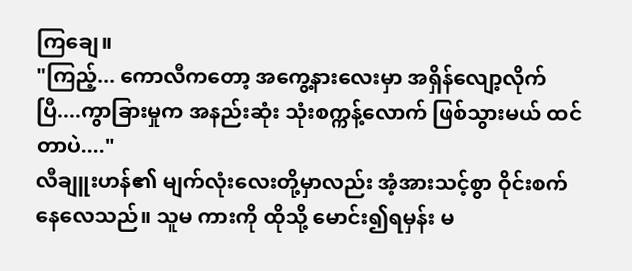ကြချေ။
"ကြည့်... ကောလီကတော့ အကွေ့နားလေးမှာ အရှိန်လျော့လိုက်ပြီ....ကွာခြားမှုက အနည်းဆုံး သုံးစက္ကန့်လောက် ဖြစ်သွားမယ် ထင်တာပဲ...."
လီချူးဟန်၏ မျက်လုံးလေးတို့မှာလည်း အံ့အားသင့်စွာ ဝိုင်းစက်နေလေသည်။ သူမ ကားကို ထိုသို့ မောင်း၍ရမှန်း မ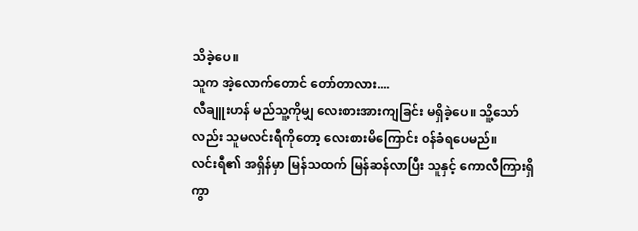သိခဲ့ပေ။
သူက အဲ့လောက်တောင် တော်တာလား....
လီချူးဟန် မည်သူ့ကိုမျှ လေးစားအားကျခြင်း မရှိခဲ့ပေ။ သိူ့သော်လည်း သူမလင်းရီကိုတော့ လေးစားမိကြောင်း ၀န်ခံရပေမည်။
လင်းရီ၏ အရှိန်မှာ မြန်သထက် မြန်ဆန်လာပြီး သူနှင့် ကောလီကြားရှိ ကွာ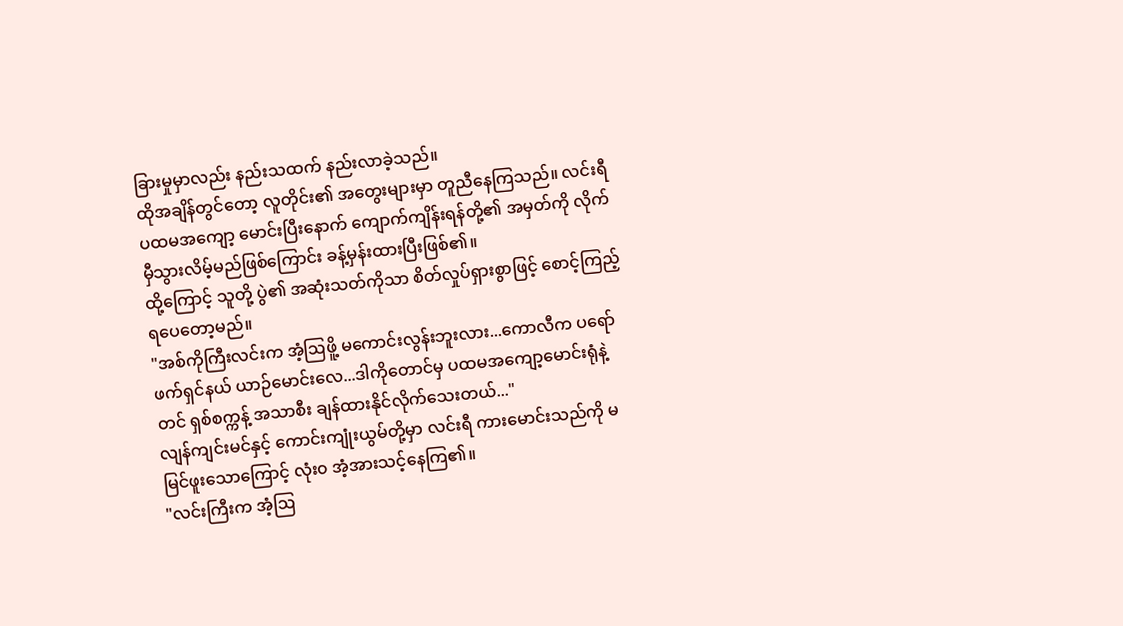ခြားမှုမှာလည်း နည်းသထက် နည်းလာခဲ့သည်။
ထိုအချိန်တွင်တော့ လူတိုင်း၏ အတွေးများမှာ တူညီနေကြသည်။ လင်းရီ ပထမအကျော့ မောင်းပြီးနောက် ကျောက်ကျိန်းရန်တို့၏ အမှတ်ကို လိုက်မှီသွားလိမ့်မည်ဖြစ်ကြောင်း ခန့်မှန်းထားပြီးဖြစ်၏။
ထို့ကြောင့် သူတို့ ပွဲ၏ အဆုံးသတ်ကိုသာ စိတ်လှုပ်ရှားစွာဖြင့် စောင့်ကြည့်ရပေတော့မည်။
"အစ်ကိုကြီးလင်းက အံ့ဩဖိူ့ မကောင်းလွန်းဘူးလား...ကောလီက ပရော်ဖက်ရှင်နယ် ယာဉ်မောင်းလေ...ဒါကိုတောင်မှ ပထမအကျော့မောင်းရုံနဲ့တင် ရှစ်စက္ကန့် အသာစီး ချန်ထားနိုင်လိုက်သေးတယ်..."
လျန်ကျင်းမင်နှင့် ကောင်းကျုံးယွမ်တို့မှာ လင်းရီ ကားမောင်းသည်ကို မမြင်ဖူးသောကြောင့် လုံး၀ အံ့အားသင့်နေကြ၏။
"လင်းကြီးက အံ့ဩ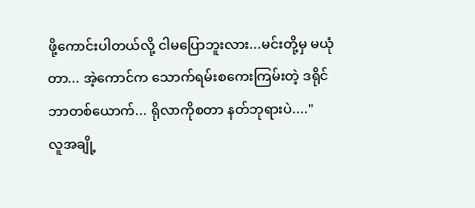ဖို့ကောင်းပါတယ်လို့ ငါမပြောဘူးလား...မင်းတို့မှ မယုံတာ... အဲ့ကောင်က သောက်ရမ်းစကေးကြမ်းတဲ့ ဒရိုင်ဘာတစ်ယောက်... ရိုလာကိုစတာ နတ်ဘုရားပဲ...."
လူအချို့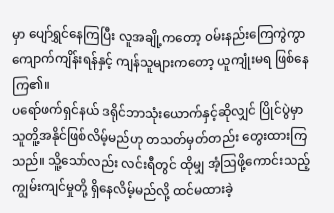မှာ ပျော်ရွှင်နေကြပြီး လူအချို့ကတော့ ၀မ်းနည်းကြေကွဲကွာ ကျောက်ကျိန်းရန်နှင့် ကျန်သူများကတော့ ယူကျုံးမရ ဖြစ်နေကြ၏။
ပရော်ဖက်ရှင်နယ် ဒရိုင်ဘာသုံးယောက်နှင့်ဆိုလျှင် ပြိုင်ပွဲမှာ သူတိူ့အနိုင်ဖြစ်လိမ့်မည်ဟု တသတ်မှတ်တည်း တွေးထားကြသည်။ သိူ့သော်လည်း လင်းရီတွင် ထိုမျှ အံ့ဩဖို့ကောင်းသည့် ကျွမ်းကျင်မှုတို့ ရှိနေလိမ့်မည်လို့ ထင်မထားခဲ့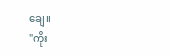ချေ။
"ကိုး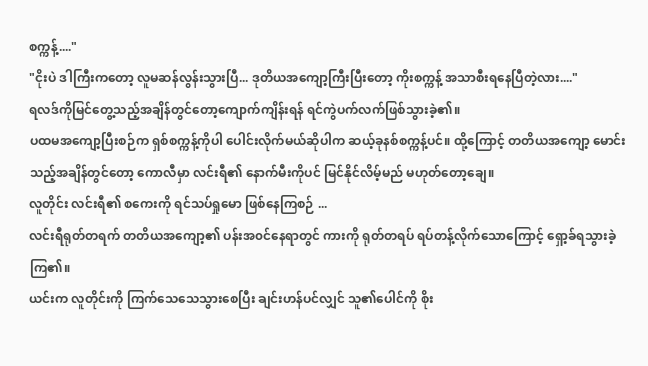စက္ကန့်...."
"ငိုးပဲ ဒါကြီးကတော့ လူမဆန်လွန်းသွားပြီ... ဒုတိယအကျော့ကြီးပြီးတော့ ကိုးစက္ကန့် အသာစီးရနေပြီတဲ့လား...."
ရလဒ်ကိုမြင်တွေ့သည့်အချိန်တွင်တော့ကျောက်ကျိန်းရန် ရင်ကွဲပက်လက်ဖြစ်သွားခဲ့၏။
ပထမအကျော့ပြီးစဉ်က ရှစ်စက္ကန့်ကိုပါ ပေါင်းလိုက်မယ်ဆိုပါက ဆယ့်ခုနစ်စက္ကန့်ပင်။ ထို့ကြောင့် တတိယအကျော့ မောင်းသည့်အချိန်တွင်တော့ ကောလီမှာ လင်းရီ၏ နောက်မီးကိုပင် မြင်နိုင်လိမ့်မည် မဟုတ်တော့ချေ။
လူတိုင်း လင်းရီ၏ စကေးကို ရင်သပ်ရှုမော ဖြစ်နေကြစဉ် ...
လင်းရီရုတ်တရက် တတိယအကျော့၏ ပန်းအ၀င်နေရာတွင် ကားကို ရုတ်တရပ် ရပ်တန့်လိုက်သောကြောင့် ရှော့ခ်ရသွားခဲ့ကြ၏။
ယင်းက လူတိုင်းကို ကြက်သေသေသွားစေပြီး ချင်းဟန်ပင်လျှင် သူ၏ပေါင်ကို စိုး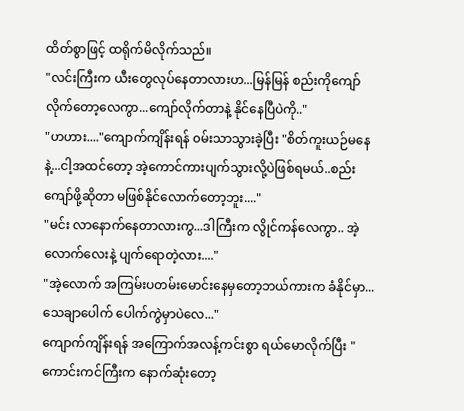ထိတ်စွာဖြင့် ထရိုက်မိလိုက်သည်။
"လင်းကြီးက ယီးတွေလုပ်နေတာလားဟ...မြန်မြန် စည်းကိုကျော်လိုက်တော့လေကွာ...ကျော်လိုက်တာနဲ့ နိုင်နေပြီပဲကို.."
"ဟဟား...."ကျောက်ကျိန်းရန် ၀မ်းသာသွားခဲ့ပြီး "စိတ်ကူးယဉ်မနေနဲ့...ငါ့အထင်တော့ အဲ့ကောင်ကားပျက်သွားလို့ပဲဖြစ်ရမယ်..စည်းကျော်ဖို့ဆိုတာ မဖြစ်နိုင်လောက်တော့ဘူး...."
"မင်း လာနောက်နေတာလားကွ...ဒါကြီးက လွိုင်ကန်လေကွာ.. အဲ့လောက်လေးနဲ့ ပျက်ရောတဲ့လား...."
"အဲ့လောက် အကြမ်းပတမ်းမောင်းနေမှတော့ဘယ်ကားက ခံနိုင်မှာ...သေချာပေါက် ပေါက်ကွဲမှာပဲလေ..."
ကျောက်ကျိန်းရန် အကြောက်အလန့်ကင်းစွာ ရယ်မောလိုက်ပြီး "ကောင်းကင်ကြီးက နောက်ဆုံးတော့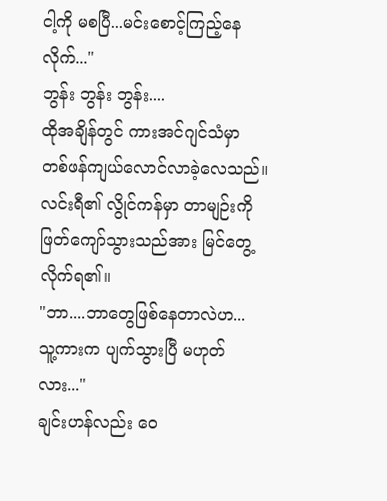ငါ့ကို မစပြီ...မင်းစောင့်ကြည့်နေလိုက်..."
ဘွန်း ဘွန်း ဘွန်း....
ထိုအချိန်တွင် ကားအင်ဂျင်သံမှာ တစ်ဖန်ကျယ်လောင်လာခဲ့လေသည်။
လင်းရီ၏ လွိုင်ကန်မှာ တာမျဉ်းကို ဖြတ်ကျော်သွားသည်အား မြင်တွေ့လိုက်ရ၏။
"ဘာ....ဘာတွေဖြစ်နေတာလဲဟ... သူ့ကားက ပျက်သွားပြီ မဟုတ်လား..."
ချင်းဟန်လည်း ဝေ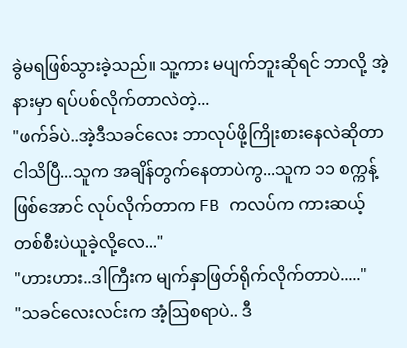ခွဲမရဖြစ်သွားခဲ့သည်။ သူ့ကား မပျက်ဘူးဆိုရင် ဘာလို့ အဲ့နားမှာ ရပ်ပစ်လိုက်တာလဲတဲ့...
"ဖက်ခ်ပဲ..အဲ့ဒီသခင်လေး ဘာလုပ်ဖို့ကြိုးစားနေလဲဆိုတာ ငါသိပြီ...သူက အချိန်တွက်နေတာပဲကွ...သူက ၁၁ စက္ကန့်ဖြစ်အောင် လုပ်လိုက်တာက FB ကလပ်က ကားဆယ့်တစ်စီးပဲယူခဲ့လို့လေ..."
"ဟားဟား..ဒါကြီးက မျက်နှာဖြတ်ရိုက်လိုက်တာပဲ....."
"သခင်လေးလင်းက အံ့ဩစရာပဲ.. ဒီ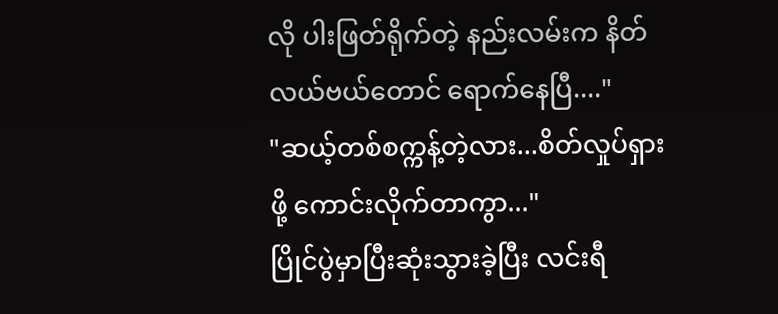လို ပါးဖြတ်ရိုက်တဲ့ နည်းလမ်းက နိတ်လယ်ဗယ်တောင် ရောက်နေပြီ...."
"ဆယ့်တစ်စက္ကန့်တဲ့လား...စိတ်လှုပ်ရှားဖို့ ကောင်းလိုက်တာကွာ..."
ပြိုင်ပွဲမှာပြီးဆုံးသွားခဲ့ပြီး လင်းရီ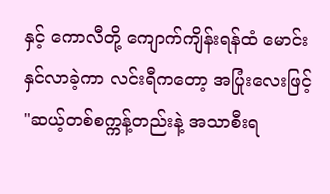နှင့် ကောလီတို့ ကျောက်ကျိန်းရန်ထံ မောင်းနှင်လာခဲ့ကာ လင်းရီကတော့ အပြုံးလေးဖြင့် "ဆယ့်တစ်စက္ကန့်တည်းနဲ့ အသာစီးရ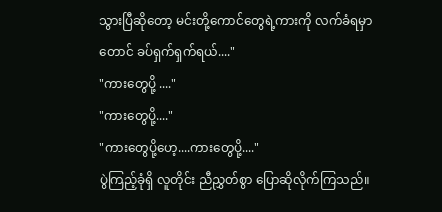သွားပြီဆိုတော့ မင်းတို့ကောင်တွေရဲ့ကားကို လက်ခံရမှာတောင် ခပ်ရှက်ရှက်ရယ်...."
"ကားတွေပို့ ...."
"ကားတွေပို့...."
"ကားတွေပို့ဟေ့....ကားတွေပို့...."
ပွဲကြည့်ခုံရှိ လူတိုင်း ညီညွှတ်စွာ ပြောဆိုလိုက်ကြသည်။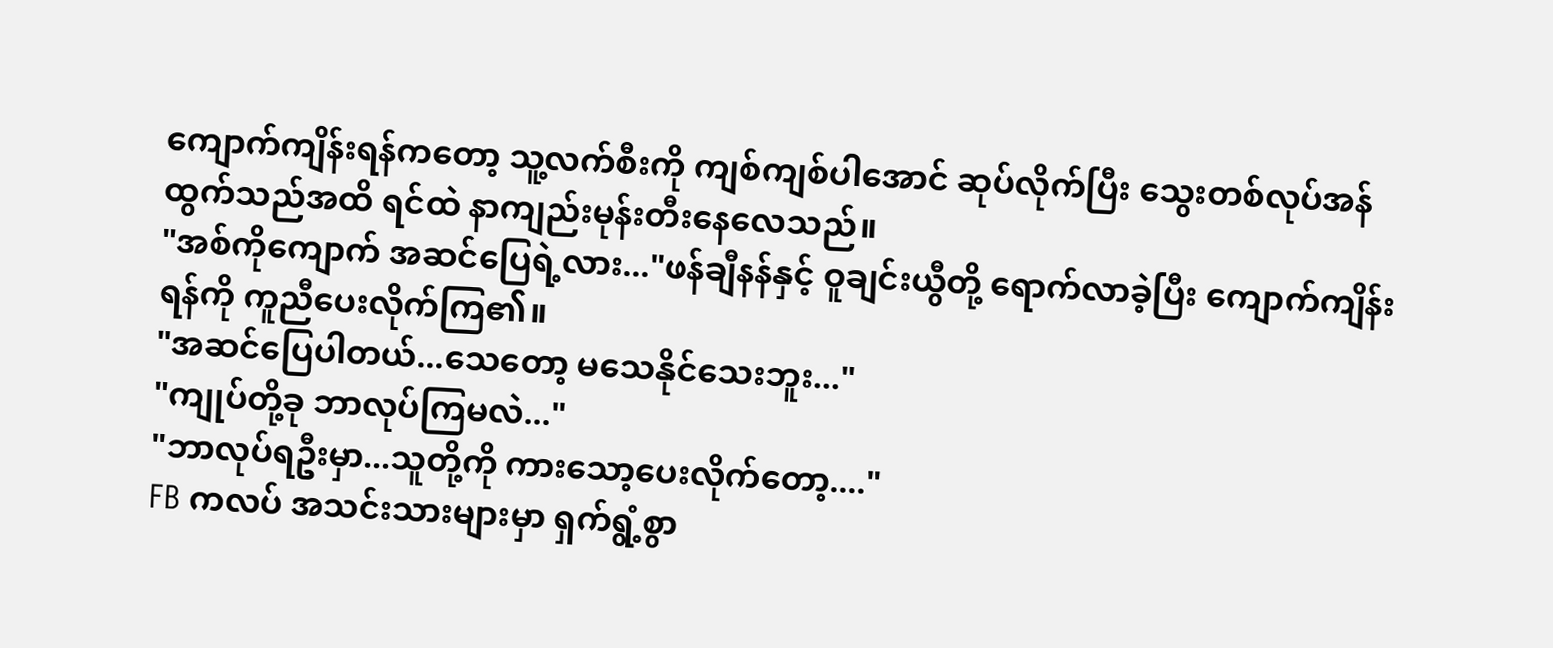ကျောက်ကျိန်းရန်ကတော့ သူ့လက်စီးကို ကျစ်ကျစ်ပါအောင် ဆုပ်လိုက်ပြီး သွေးတစ်လုပ်အန်ထွက်သည်အထိ ရင်ထဲ နာကျည်းမုန်းတီးနေလေသည်။
"အစ်ကိုကျောက် အဆင်ပြေရဲ့လား..."ဖန်ချီနန်နှင့် ဝူချင်းယွီတို့ ရောက်လာခဲ့ပြီး ကျောက်ကျိန်းရန်ကို ကူညီပေးလိုက်ကြ၏။
"အဆင်ပြေပါတယ်...သေတော့ မသေနိုင်သေးဘူး..."
"ကျုပ်တို့ခု ဘာလုပ်ကြမလဲ..."
"ဘာလုပ်ရဦးမှာ...သူတို့ကို ကားသော့ပေးလိုက်တော့...."
FB ကလပ် အသင်းသားများမှာ ရှက်ရွံ့စွာ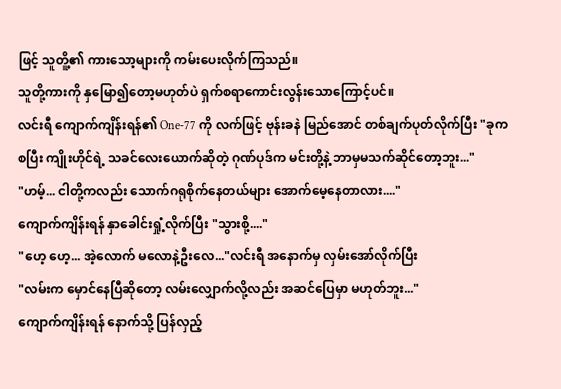ဖြင့် သူတိူ့၏ ကားသော့များကို ကမ်းပေးလိုက်ကြသည်။
သူတို့ကားကို နှမြော၍တော့မဟုတ်ပဲ ရှက်စရာကောင်းလွန်းသောကြောင့်ပင်။
လင်းရီ ကျောက်ကျိန်းရန်၏ One-77 ကို လက်ဖြင့် ဗုန်းခနဲ မြည်အောင် တစ်ချက်ပုတ်လိုက်ပြီး "ခုကစပြီး ကျိုးဟိုင်ရဲ့ သခင်လေးယောက်ဆိုတဲ့ ဂုဏ်ပုဒ်က မင်းတို့နဲ့ ဘာမှမသက်ဆိုင်တော့ဘူး..."
"ဟမ့်... ငါတို့ကလည်း သောက်ဂရုစိုက်နေတယ်များ အောက်မေ့နေတာလား...."
ကျောက်ကျိန်းရန် နှာခေါင်းရှုံ့လိုက်ပြီး "သွားစို့...."
"ဟေ့ ဟေ့... အဲ့လောက် မလောနဲ့ဦးလေ..."လင်းရီ အနောက်မှ လှမ်းအော်လိုက်ပြီး
"လမ်းက မှောင်နေပြီဆိုတော့ လမ်းလျှောက်လို့လည်း အဆင်ပြေမှာ မဟုတ်ဘူး..."
ကျောက်ကျိန်းရန် နောက်သို့ ပြန်လှည့်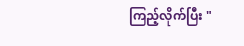ကြည့်လိုက်ပြီး "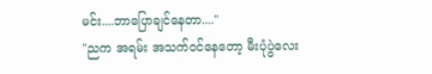မင်း....ဘာပြောချင်နေတာ...."
"ညက အရမ်း အသက်၀င်နေတော့ မီးပုံပွဲလေး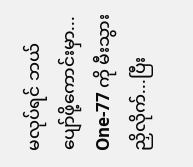မလုပ်ရင် ဘယ်ပျော်ဖို့ကောင်းမှာ... One-77 ကို မီးသွားညှိလိုက်...ပြီး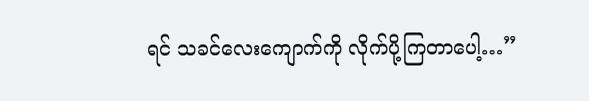ရင် သခင်လေးကျောက်ကို လိုက်ပို့ကြတာပေါ့…”